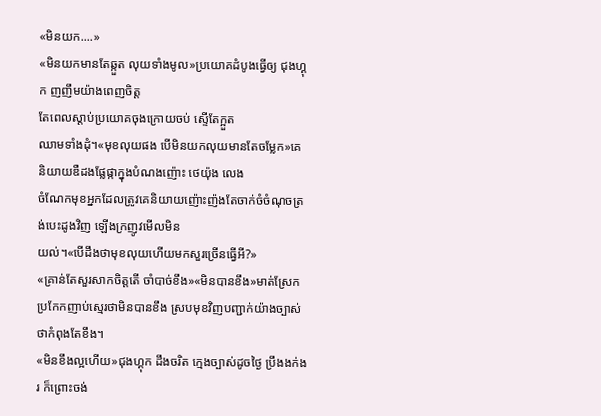«មិនយក....»
«មិនយកមានតែឆ្កួត លុយទាំងមូល»ប្រយោគដំបូងធ្វើឲ្យ ជុងហ្គុក ញញឹមយ៉ាងពេញចិត្ត
តែពេលស្ដាប់ប្រយោគចុងក្រោយចប់ ស្ទើតែក្អួត
ឈាមទាំងដុំ។«មុខលុយផង បើមិនយកលុយមានតែចម្លែក»គេ
និយាយឌឺដងផ្លែផ្កាក្នុងបំណងញ៉ោះ ថេយ៉ុង លេង
ចំណែកមុខអ្នកដែលត្រូវគេនិយាយញ៉ោះញ៉ងតែចាក់ចំចំណុចត្រង់បេះដូងវិញ ឡើងក្រញូវមើលមិន
យល់។«បើដឹងថាមុខលុយហើយមកសួរច្រើនធ្វើអី?»
«គ្រាន់តែសួរសាកចិត្តតើ ចាំបាច់ខឹង»«មិនបានខឹង»មាត់ស្រែកប្រកែកញាប់ស្មេរថាមិនបានខឹង ស្របមុខវិញបញ្ជាក់យ៉ាងច្បាស់ថាកំពុងតែខឹង។
«មិនខឹងល្អហើយ»ជុងហ្គុក ដឹងចរិត ក្មេងច្បាស់ដូចថ្ងៃ ប្រឹងងក់ងរ ក៏ព្រោះចង់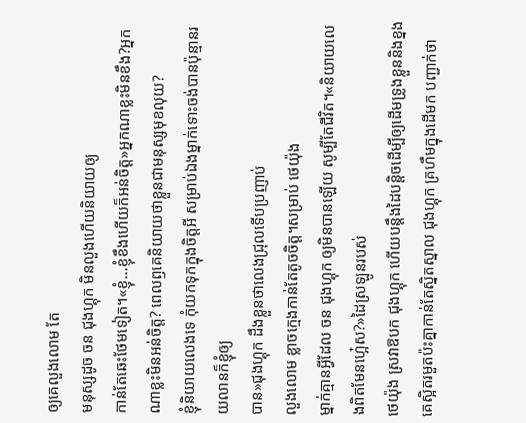ឲ្យគេលួងលោម តែ
មនុស្សដូច ចន ជុងហ្គុក មិនលួងហើយនិយាយឲ្យ
កាន់តែឆេះថែមទៀត។«ខ្ញុំ...ខ្ញុំខឹងហើយក៏អន់ចិត្ត»អ្នកណាខ្លះមិនខឹង?អ្នកណាខ្លះមិនអន់ចិត្ត? ពេលឭគេនិយាយថាខ្លួនជាមនុស្សមុខលុយ?
ខ្ញុំនិយាយលេងទេ កុំយកទុកក្នុងចិត្តអី សម្រាប់ឯងម្នាក់ទោះចង់បានប៉ុន្មានរយលានក៏ខ្ញុំឲ្យ
បាន»ជុងហ្គុក ដឹងខ្លួនថាលេងជ្រុលទើបប្រញាប់
លួងលោម ខ្លាចក្មេងកាន់តែតូចចិត្ត។សម្រាប់ ថេយ៉ុង
ម្នាក់គ្មានអ្វីដែល ចន ជុងហ្គុក ឲ្យមិនបានឡើយ សូម្បីតែជីវិត។«និយាយលេងពិតមែនហ្អ៎េស?»ដៃស្រឡូនរបស់
ថេយ៉ុង ស្រវាឱបក ជុងហ្គុក ហើយបន្តឹងដៃបន្ដិចដើម្បីឲ្យដើមទ្រូងខ្លួននិងខ្នងគេស្អិតរមួតប៉ះគ្នាកាន់តែស្និតស្នាល ជុងហ្គុក គ្រហឹមក្នុងដើមក បញ្ជាក់ថា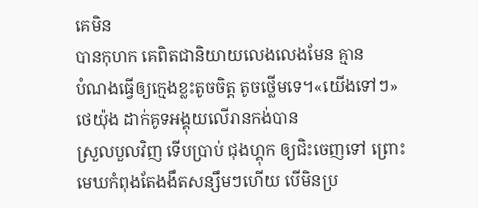គេមិន
បានកុហក គេពិតជានិយាយលេងលេងមែន គ្មាន
បំណងធ្វើឲ្យក្មេងខ្លះតូចចិត្ត តូចថ្លើមទេ។«យើងទៅៗ»ថេយ៉ុង ដាក់គូទអង្គុយលើរានកង់បាន
ស្រួលបួលវិញ ទើបប្រាប់ ជុងហ្គុក ឲ្យជិះចេញទៅ ព្រោះមេឃកំពុងតែងងឹតសន្សឹមៗហើយ បើមិនប្រ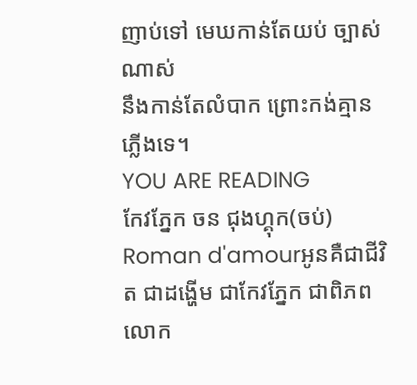ញាប់ទៅ មេឃកាន់តែយប់ ច្បាស់ណាស់
នឹងកាន់តែលំបាក ព្រោះកង់គ្មានភ្លើងទេ។
YOU ARE READING
កែវភ្នែក ចន ជុងហ្គុក(ចប់)
Roman d'amourអូនគឺជាជីវិត ជាដង្ហើម ជាកែវភ្នែក ជាពិភពលោក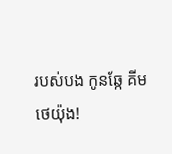របស់បង កូនឆ្កែ គីម ថេយ៉ុង!